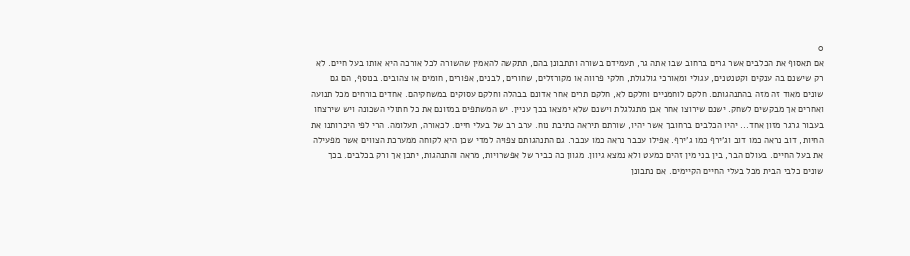0
אם תאסוף את הכלבים אשר גרים ברחוב שבו אתה גר, תעמידם בשורה ותתבונן בהם, תתקשה להאמין שהשורה לכל אורכה היא אותו בעל חיים. לא רק שישנם בה ענקים וקטנטנים, עגולי ומאורכי גולגולת, חלקי פרווה או מקורזלים, שחורים, לבנים, אפורים, חומים או צהובים. בנוסף, הם גם שונים מאוד זה מזה בהתנהגותם. חלקם לוחמניים וחלקם לא, חלקם תרים אחר אדונם בבהלה וחלקם עסוקים במשחקיהם. אחדים בורחים מכל תנועה ואחרים אך מבקשים לשחק. ישנם שירוצו אחר אבן מתגלגלת וישנם שלא ימצאו בכך עניין. יש המשתפים במזונם את כל חתולי השכונה ויש שירצחו בעבור גרגר מזון אחד... יהיו הכלבים ברחובך אשר יהיו, שורתם תיראה כתיבת נוח. ערב רב של בעלי חיים. לכאורה, תעלומה. הרי לפי היכרותנו את החיות, דוב נראה כמו דוב וג'ירף כמו ג'ירף. אפילו עכבר נראה כמו עכבר. גם התנהגותם צפויה למדי שכן היא לקוחה ממערכת הצווים אשר מפעילה את בעל החיים. בעולם הבר, בין בני מין זהים כמעט ולא נמצא גיוון. מגוון כה כביר של אפשרויות, מראה והתנהגות, יתכן אך ורק בכלבים. בכך שונים כלבי הבית מכל בעלי החיים הקיימים. אם נתבונן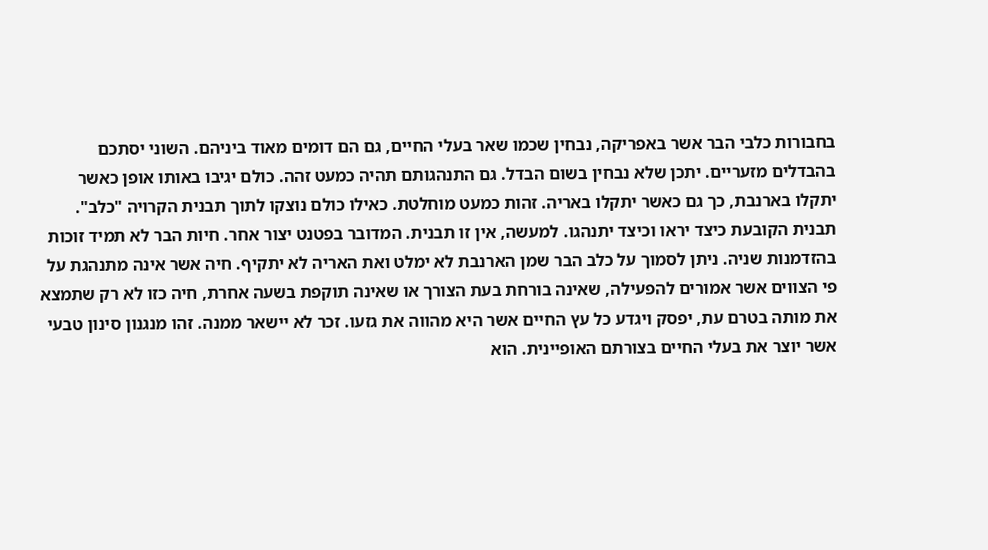בחבורות כלבי הבר אשר באפריקה, נבחין שכמו שאר בעלי החיים, גם הם דומים מאוד ביניהם. השוני יסתכם בהבדלים מזעריים. יתכן שלא נבחין בשום הבדל. גם התנהגותם תהיה כמעט זהה. כולם יגיבו באותו אופן כאשר יתקלו בארנבת, כך גם כאשר יתקלו באריה. זהות כמעט מוחלטת. כאילו כולם נוצקו לתוך תבנית הקרויה "כלב". תבנית הקובעת כיצד יראו וכיצד יתנהגו. למעשה, אין זו תבנית. המדובר בפטנט יצור אחר. חיות הבר לא תמיד זוכות בהזדמנות שניה. ניתן לסמוך על כלב הבר שמן הארנבת לא ימלט ואת האריה לא יתקיף. חיה אשר אינה מתנהגת על פי הצווים אשר אמורים להפעילה, שאינה בורחת בעת הצורך או שאינה תוקפת בשעה אחרת, חיה כזו לא רק שתמצא את מותה בטרם עת, יפסק ויגדע כל עץ החיים אשר היא מהווה את גזעו. זכר לא יישאר ממנה. זהו מנגנון סינון טבעי אשר יוצר את בעלי החיים בצורתם האופיינית. הוא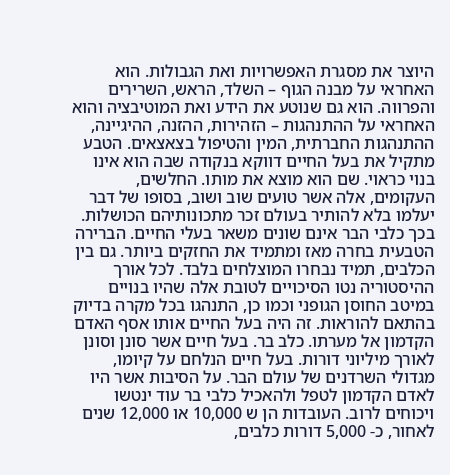היוצר את מסגרת האפשרויות ואת הגבולות. הוא האחראי על מבנה הגוף – השלד, הראש, השרירים והפרווה. הוא גם שנוטע את הידע ואת המוטיבציה והוא האחראי על ההתנהגות – הזהירות, ההזנה, ההיגיינה, ההתנהגות החברתית, המין והטיפול בצאצאים. הטבע מתקיל את בעל החיים דווקא בנקודה שבה הוא אינו בנוי כראוי. שם הוא מוצא את מותו. החלשים, העקומים, אלה אשר טועים שוב ושוב, בסופו של דבר יעלמו בלא להותיר בעולם זכר מתכונותיהם הכושלות. בכך כלבי הבר אינם שונים משאר בעלי החיים. הברירה הטבעית בחרה מאז ומתמיד את החזקים ביותר. גם בין הכלבים, תמיד נבחרו המוצלחים בלבד. לכל אורך ההיסטוריה נטו הסיכויים לטובת אלה שהיו בנויים במיטב החוסן הגופני וכמו כן, התנהגו בכל מקרה בדיוק בהתאם להוראות. זה היה בעל החיים אותו אסף האדם הקדמון אל מערתו. כלב בר. בעל חיים אשר סונן וסונן לאורך מיליוני דורות. בעל חיים הנלחם על קיומו, מגדולי השרדנים של עולם הבר. על הסיבות אשר היו לאדם הקדמון לטפל ולהאכיל כלבי בר עוד ינטשו ויכוחים לרוב. העובדות הן ש 10,000 או 12,000 שנים לאחור, כ- 5,000 דורות כלבים,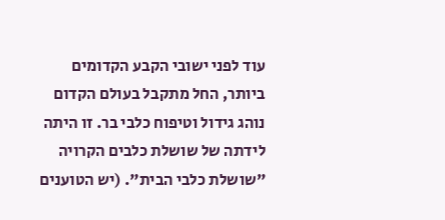עוד לפני ישובי הקבע הקדומים ביותר, החל מתקבל בעולם הקדום נוהג גידול וטיפוח כלבי בר. זו היתה לידתה של שושלת כלבים הקרויה "שושלת כלבי הבית". (יש הטוענים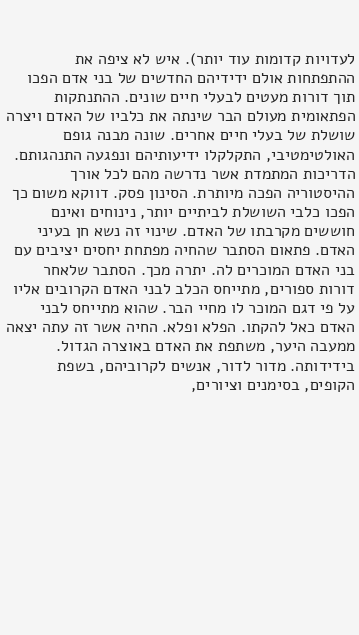לעדויות קדומות עוד יותר). איש לא ציפה את ההתפתחות אולם ידידיהם החדשים של בני אדם הפכו תוך דורות מעטים לבעלי חיים שונים. ההתנתקות הפתאומית מעולם הבר שינתה את כלביו של האדם ויצרה שושלת של בעלי חיים אחרים. שונה מבנה גופם האולטימטיבי, התקלקלו ידיעותיהם ונפגעה התנהגותם. הדריכות המתמדת אשר נדרשה מהם לכל אורך ההיסטוריה הפכה מיותרת. הסינון פסק. דווקא משום כך הפכו כלבי השושלת לביתיים יותר, נינוחים ואינם חוששים מקרבתו של האדם. שינוי זה נשא חן בעיני האדם. פתאום הסתבר שהחיה מפתחת יחסים יציבים עם בני האדם המוכרים לה. יתרה מכך. הסתבר שלאחר דורות ספורים, מתייחס הכלב לבני האדם הקרובים אליו על פי דגם המוכר לו מחיי הבר. שהוא מתייחס לבני האדם כאל להקתו. הפלא ופלא. החיה אשר זה עתה יצאה ממעבה היער, משתפת את האדם באוצרה הגדול. בידידותה. מדור לדור, אנשים לקרוביהם, בשפת הקופים, בסימנים וציורים,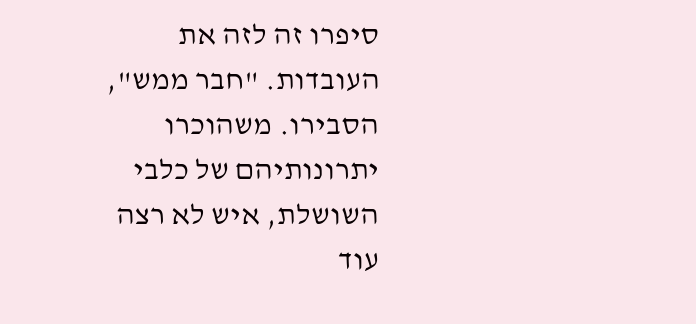סיפרו זה לזה את העובדות. "חבר ממש", הסבירו. משהוכרו יתרונותיהם של כלבי השושלת, איש לא רצה עוד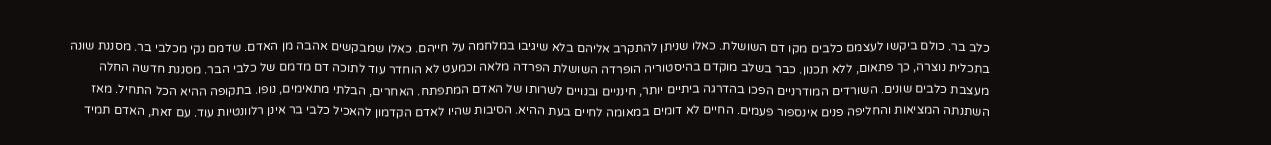כלב בר. כולם ביקשו לעצמם כלבים מקו דם השושלת. כאלו שניתן להתקרב אליהם בלא שיגיבו במלחמה על חייהם. כאלו שמבקשים אהבה מן האדם. שדמם נקי מכלבי בר. מסננת שונה בתכלית נוצרה, כך פתאום, ללא תכנון. כבר בשלב מוקדם בהיסטוריה הופרדה השושלת הפרדה מלאה וכמעט לא הוחדר עוד לתוכה דם מדמם של כלבי הבר. מסננת חדשה החלה מעצבת כלבים שונים. השורדים המודרניים הפכו בהדרגה ביתיים יותר, חינניים ובנויים לשרותו של האדם המתפתח. האחרים, הבלתי מתאימים, נופו. בתקופה ההיא הכל התחיל. מאז השתנתה המציאות והחליפה פנים אינספור פעמים. החיים לא דומים במאומה לחיים בעת ההיא. הסיבות שהיו לאדם הקדמון להאכיל כלבי בר אינן רלוונטיות עוד. עם זאת, האדם תמיד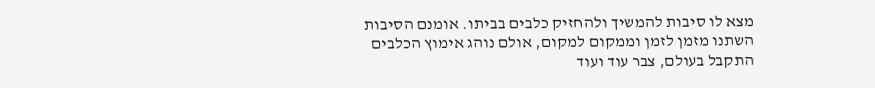מצא לו סיבות להמשיך ולהחזיק כלבים בביתו. אומנם הסיבות השתנו מזמן לזמן וממקום למקום, אולם נוהג אימוץ הכלבים התקבל בעולם, צבר עוד ועוד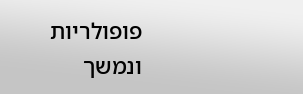פופולריות ונמשך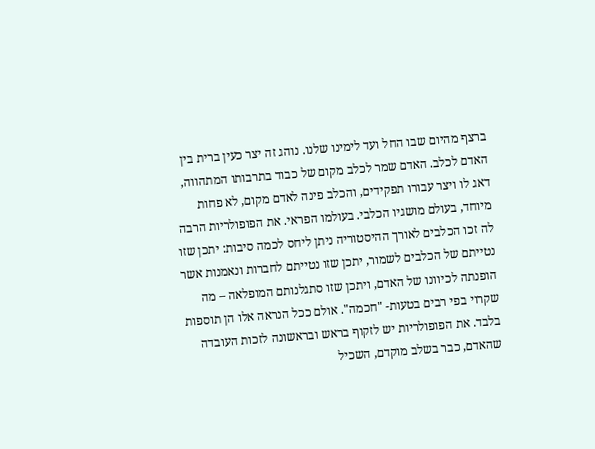ברצף מהיום שבו החל ועד לימינו שלנו. נוהג זה יצר כעין ברית בין האדם לכלב. האדם שמר לכלב מקום של כבוד בתרבותו המתהווה, דאג לו ויצר עבורו תפקידים, והכלב פינה לאדם מקום, לא פחות מיוחד, בעולם מושגיו הכלבי. בעולמו הפראי. את הפופולריות הרבה לה זכו הכלבים לאורך ההיסטוריה ניתן ליחס לכמה סיבות: יתכן שזו נטייתם של הכלבים לשמור, יתכן שזו נטייתם לחברות ונאמנות אשר הופנתה לכיוונו של האדם, ויתכן שזו סתגלנותם המופלאה – מה שקרוי בפי רבים בטעות- "חכמה". אולם ככל הנראה אלו הן תוספות בלבד. את הפופולריות יש לזקוף בראש ובראשונה לזכות העובדה שהאדם, כבר בשלב מוקדם, השכיל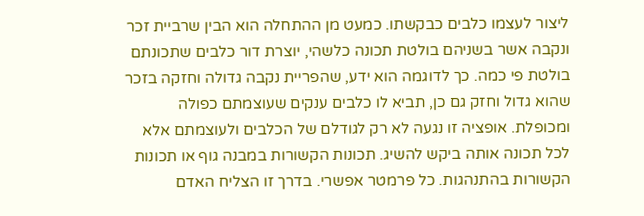ליצור לעצמו כלבים כבקשתו. כמעט מן ההתחלה הוא הבין שרביית זכר ונקבה אשר בשניהם בולטת תכונה כלשהי, יוצרת דור כלבים שתכונתם בולטת פי כמה. כך לדוגמה הוא ידע, שהפריית נקבה גדולה וחזקה בזכר שהוא גדול וחזק גם כן, תביא לו כלבים ענקים שעוצמתם כפולה ומכופלת. אופציה זו נגעה לא רק לגודלם של הכלבים ולעוצמתם אלא לכל תכונה אותה ביקש להשיג. תכונות הקשורות במבנה גוף או תכונות הקשורות בהתנהגות. כל פרמטר אפשרי. בדרך זו הצליח האדם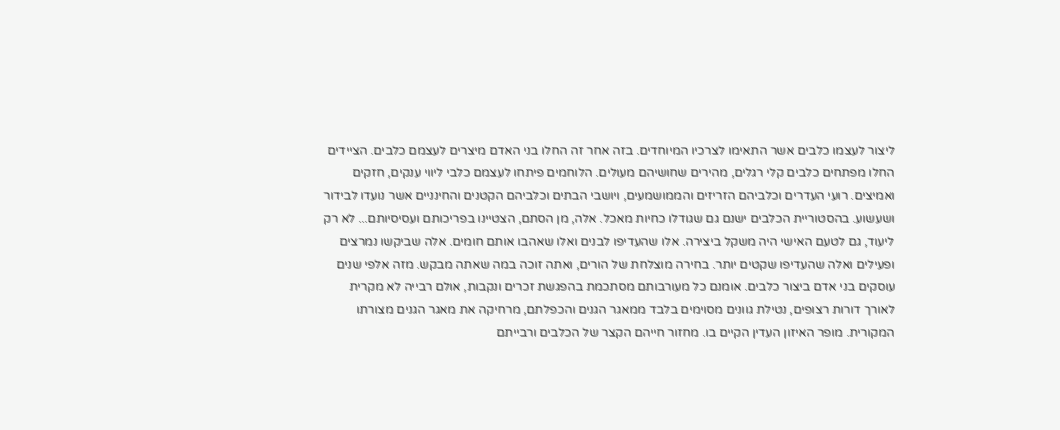ליצור לעצמו כלבים אשר התאימו לצרכיו המיוחדים. בזה אחר זה החלו בני האדם מיצרים לעצמם כלבים. הציידים החלו מפתחים כלבים קלי רגלים, מהירים שחושיהם מעולים. הלוחמים פיתחו לעצמם כלבי ליווי ענקים, חזקים ואמיצים. רועי העדרים וכלביהם הזריזים והממושמעים, ויושבי הבתים וכלביהם הקטנים והחינניים אשר נועדו לבידור ושעשוע. בהסטוריית הכלבים ישנם גם שגודלו כחיות מאכל. אלה, מן הסתם, הצטיינו בפריכותם ועסיסיותם... לא רק ליעוד, גם לטעם האישי היה משקל ביצירה. אלו שהעדיפו לבנים ואלו שאהבו אותם חומים. אלה שביקשו נמרצים ופעילים ואלה שהעדיפו שקטים יותר. בחירה מוצלחת של הורים, ואתה זוכה במה שאתה מבקש. מזה אלפי שנים עוסקים בני אדם ביצור כלבים. אומנם כל מעורבותם מסתכמת בהפגשת זכרים ונקבות, אולם רבייה לא מקרית לאורך דורות רצופים, נטילת גוונים מסוימים בלבד ממאגר הגנים והכפלתם, מרחיקה את מאגר הגנים מצורתו המקורית. מופר האיזון העדין הקיים בו. מחזור חייהם הקצר של הכלבים ורבייתם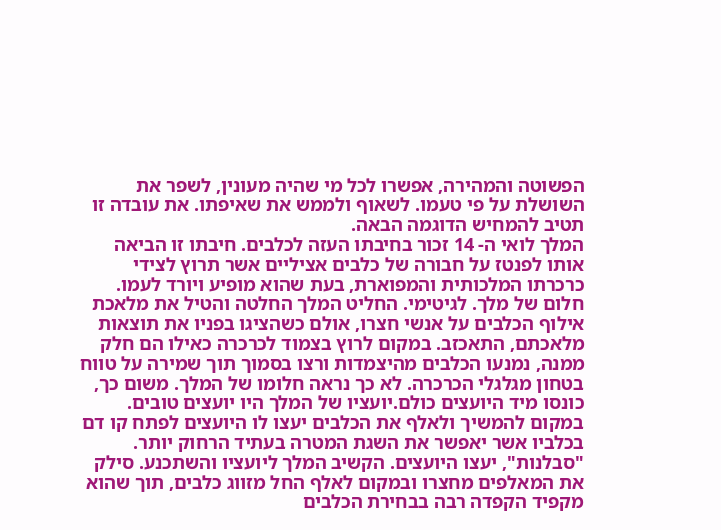הפשוטה והמהירה, אפשרו לכל מי שהיה מעונין, לשפר את השושלת על פי טעמו. לשאוף ולממש את שאיפתו. את עובדה זו תטיב להמחיש הדוגמה הבאה.
המלך לואי ה- 14 זכור בחיבתו העזה לכלבים. חיבתו זו הביאה אותו לפנטז על חבורה של כלבים אציליים אשר תרוץ לצידי כרכרתו המלכותית והמפוארת, בעת שהוא מופיע ויורד לעמו. חלום של מלך. לגיטימי. החליט המלך החלטה והטיל את מלאכת אילוף הכלבים על אנשי חצרו, אולם כשהציגו בפניו את תוצאות מלאכתם, התאכזב. במקום לרוץ בצמוד לכרכרה כאילו הם חלק ממנה, נמנעו הכלבים מהיצמדות ורצו בסמוך תוך שמירה על טווח בטחון מגלגלי הכרכרה. לא כך נראה חלומו של המלך. משום כך, כונסו מיד היועצים כולם.יועציו של המלך היו יועצים טובים. במקום להמשיך ולאלף את הכלבים יעצו לו היועצים לפתח קו דם בכלביו אשר יאפשר את השגת המטרה בעתיד הרחוק יותר. "סבלנות", יעצו היועצים. הקשיב המלך ליועציו והשתכנע. סילק את המאלפים מחצרו ובמקום לאלף החל מזווג כלבים, תוך שהוא מקפיד הקפדה רבה בבחירת הכלבים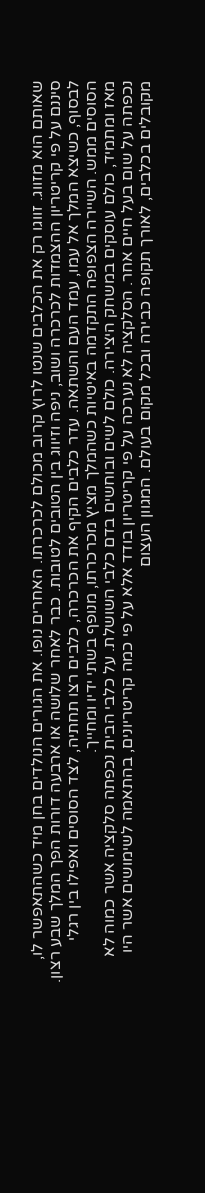שאותם הוא מזווג. זווגו רק את הכלבים שנטו לרוץ קרוב מכולם לכרכרתו. האחרים נופו. את הגורים הנולדים בחן מיד כשהתאפשר לו, סיננם על פי קריטריון ההצמדות לכרכרה ושוב, ניפה וזיווג בין הטובים לטובות. כבר לאחר שלושה או ארבעה דורות הפך המלך שבע רצון. לבסוף, כשיצא המלך אל עמו, עמד העם והשתאה. עדר כלבים הקיף את הכרכרה, כלבים רצו תחתיה, לצד הסוסים ואפילו בין רגלי הסוסים ממש. השיירה הצפופה התקדמה באיטיות כשהמלך מציץ מכרכרתו, מנופף בשתי ידיו ומחייך.
מאז ומתמיד, כולם עוסקים במשחק היצירה. כולם לשים ובוחשים בדם כלבי השושלת. על כלבי הבית נכפתה סלקציה אשר כמוה לא נכפתה על שום בעל חיים אחר. הסלקציה לא נערכה על פי קריטריון בודד אלא על פי כמה קריטריונים, בהתאמה לשימושים אשר היו מקובלים בכלבים, לאורך תקופה כבירה ובכל מקום בעולם. המגוון העצום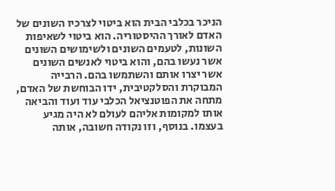הניכר בכלבי הבית הוא ביטוי לצרכיו השונים של האדם לאורך ההיסטוריה. הוא ביטוי לשאיפות השונות, לטעמים השונים ולשימושים השונים אשר נעשו בהם, והוא ביטוי לאנשים השונים אשר יצרו אותם והשתמשו בהם. הרבייה המבוקרת והסלקטיבית, ידו הבוחשת של האדם, מתחה את הפוטנציאל הכלבי עוד ועוד והביאה אותו למקומות אליהם לעולם לא היה מגיע בעצמו. בנוסף, וזו נקודה חשובה, אותה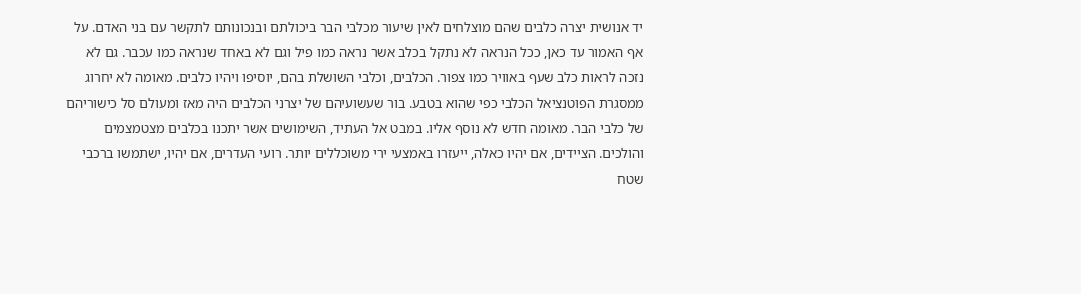יד אנושית יצרה כלבים שהם מוצלחים לאין שיעור מכלבי הבר ביכולתם ובנכונותם לתקשר עם בני האדם. על אף האמור עד כאן, ככל הנראה לא נתקל בכלב אשר נראה כמו פיל וגם לא באחד שנראה כמו עכבר. גם לא נזכה לראות כלב שעף באוויר כמו צפור. הכלבים, וכלבי השושלת בהם, יוסיפו ויהיו כלבים. מאומה לא יחרוג ממסגרת הפוטנציאל הכלבי כפי שהוא בטבע. בור שעשועיהם של יצרני הכלבים היה מאז ומעולם סל כישוריהם של כלבי הבר. מאומה חדש לא נוסף אליו. במבט אל העתיד, השימושים אשר יתכנו בכלבים מצטמצמים והולכים. הציידים, אם יהיו כאלה, ייעזרו באמצעי ירי משוכללים יותר. רועי העדרים, אם יהיו, ישתמשו ברכבי שטח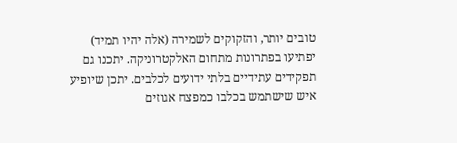טובים יותר, והזקוקים לשמירה (אלה יהיו תמיד) יפתיעו בפתרונות מתחום האלקטרוניקה. יתכנו גם תפקידים עתידיים בלתי ידועים לכלבים. יתכן שיופיע איש שישתמש בכלבו כמפצח אגוזים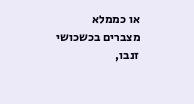או כממלא מצברים בכשכושי זנבו,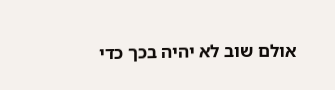אולם שוב לא יהיה בכך כדי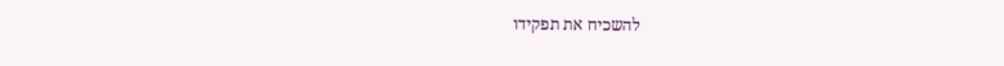להשכיח את תפקידו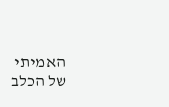האמיתי של הכלב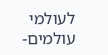לעולמי עולמים-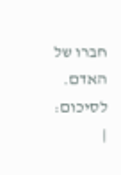חברו של האדם.
לסיכום:
|